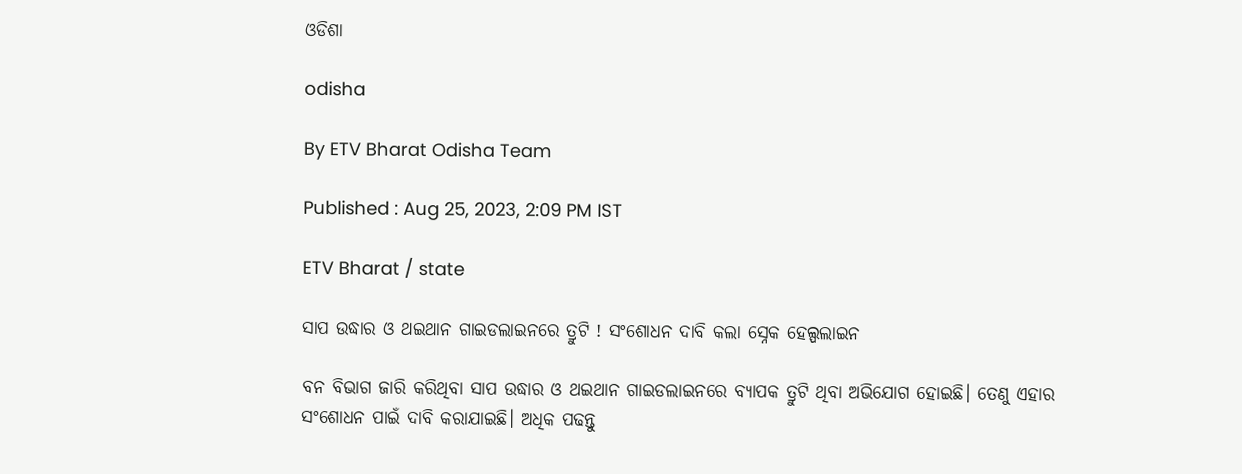ଓଡିଶା

odisha

By ETV Bharat Odisha Team

Published : Aug 25, 2023, 2:09 PM IST

ETV Bharat / state

ସାପ ଉଦ୍ଧାର ଓ ଥଇଥାନ ଗାଇଡଲାଇନରେ ତ୍ରୁଟି ! ସଂଶୋଧନ ଦାବି କଲା ସ୍ନେକ ହେଲ୍ପଲାଇନ

ବନ ବିଭାଗ ଜାରି କରିଥିବା ସାପ ଉଦ୍ଧାର ଓ ଥଇଥାନ ଗାଇଡଲାଇନରେ ବ୍ୟାପକ ତ୍ରୁଟି ଥିବା ଅଭିଯୋଗ ହୋଇଛି। ତେଣୁ ଏହାର ସଂଶୋଧନ ପାଇଁ ଦାବି କରାଯାଇଛି। ଅଧିକ ପଢନ୍ତୁ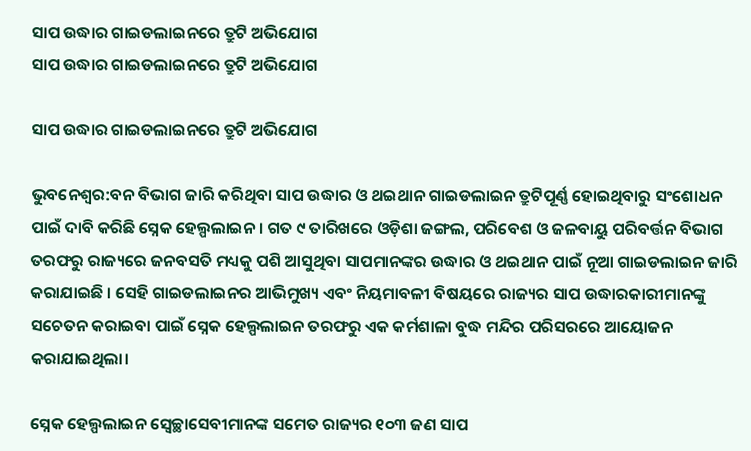ସାପ ଉଦ୍ଧାର ଗାଇଡଲାଇନରେ ତ୍ରୁଟି ଅଭିଯୋଗ
ସାପ ଉଦ୍ଧାର ଗାଇଡଲାଇନରେ ତ୍ରୁଟି ଅଭିଯୋଗ

ସାପ ଉଦ୍ଧାର ଗାଇଡଲାଇନରେ ତ୍ରୁଟି ଅଭିଯୋଗ

ଭୁବନେଶ୍ବର:ବନ ବିଭାଗ ଜାରି କରିଥିବା ସାପ ଉଦ୍ଧାର ଓ ଥଇଥାନ ଗାଇଡଲାଇନ ତ୍ରୁଟିପୂର୍ଣ୍ଣ ହୋଇଥିବାରୁ ସଂଶୋଧନ ପାଇଁ ଦାବି କରିଛି ସ୍ନେକ ହେଲ୍ପଲାଇନ। ଗତ ୯ ତାରିଖରେ ଓଡ଼ିଶା ଜଙ୍ଗଲ, ପରିବେଶ ଓ ଜଳବାୟୁ ପରିବର୍ତ୍ତନ ବିଭାଗ ତରଫରୁ ରାଜ୍ୟରେ ଜନବସତି ମଧ୍ୟକୁ ପଶି ଆସୁଥିବା ସାପମାନଙ୍କର ଉଦ୍ଧାର ଓ ଥଇଥାନ ପାଇଁ ନୂଆ ଗାଇଡଲାଇନ ଜାରି କରାଯାଇଛି । ସେହି ଗାଇଡଲାଇନର ଆଭିମୁଖ୍ୟ ଏବଂ ନିୟମାବଳୀ ବିଷୟରେ ରାଜ୍ୟର ସାପ ଉଦ୍ଧାରକାରୀମାନଙ୍କୁ ସଚେତନ କରାଇବା ପାଇଁ ସ୍ନେକ ହେଲ୍ପଲାଇନ ତରଫରୁ ଏକ କର୍ମଶାଳା ବୁଦ୍ଧ ମନ୍ଦିର ପରିସରରେ ଆୟୋଜନ କରାଯାଇଥିଲା।

ସ୍ନେକ ହେଲ୍ପଲାଇନ ସ୍ବେଚ୍ଛାସେବୀମାନଙ୍କ ସମେତ ରାଜ୍ୟର ୧୦୩ ଜଣ ସାପ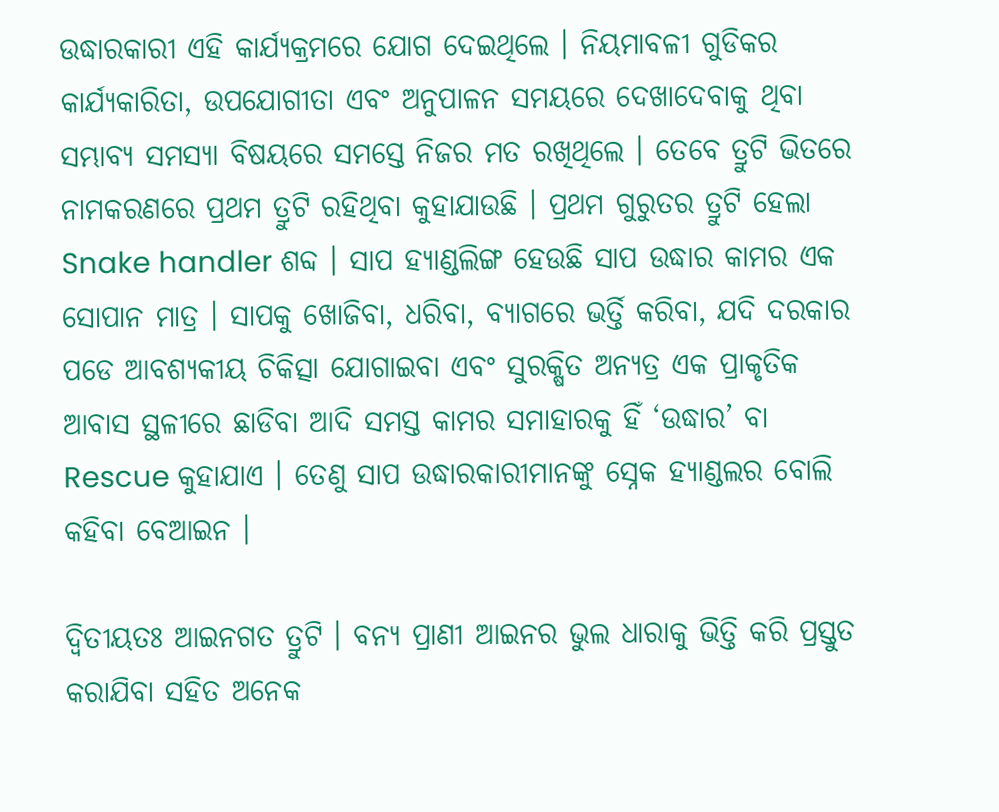ଉଦ୍ଧାରକାରୀ ଏହି କାର୍ଯ୍ୟକ୍ରମରେ ଯୋଗ ଦେଇଥିଲେ । ନିୟମାବଳୀ ଗୁଡିକର କାର୍ଯ୍ୟକାରିତା, ଉପଯୋଗୀତା ଏବଂ ଅନୁପାଳନ ସମୟରେ ଦେଖାଦେବାକୁ ଥିବା ସମ୍ଭାବ୍ୟ ସମସ୍ୟା ବିଷୟରେ ସମସ୍ତେ ନିଜର ମତ ରଖିଥିଲେ । ତେବେ ତ୍ରୁଟି ଭିତରେ ନାମକରଣରେ ପ୍ରଥମ ତ୍ରୁଟି ରହିଥିବା କୁହାଯାଉଛି । ପ୍ରଥମ ଗୁରୁତର ତ୍ରୁଟି ହେଲା Snake handler ଶବ୍ଦ । ସାପ ହ୍ୟାଣ୍ଡଲିଙ୍ଗ ହେଉଛି ସାପ ଉଦ୍ଧାର କାମର ଏକ ସୋପାନ ମାତ୍ର । ସାପକୁ ଖୋଜିବା, ଧରିବା, ବ୍ୟାଗରେ ଭର୍ତ୍ତି କରିବା, ଯଦି ଦରକାର ପଡେ ଆବଶ୍ୟକୀୟ ଚିକିତ୍ସା ଯୋଗାଇବା ଏବଂ ସୁରକ୍ଷିତ ଅନ୍ୟତ୍ର ଏକ ପ୍ରାକୃତିକ ଆବାସ ସ୍ଥଳୀରେ ଛାଡିବା ଆଦି ସମସ୍ତ କାମର ସମାହାରକୁ ହିଁ ‘ଉଦ୍ଧାର’ ବା Rescue କୁହାଯାଏ । ତେଣୁ ସାପ ଉଦ୍ଧାରକାରୀମାନଙ୍କୁ ସ୍ନେକ ହ୍ୟାଣ୍ଡଲର ବୋଲି କହିବା ବେଆଇନ ।

ଦ୍ୱିତୀୟତଃ ଆଇନଗତ ତ୍ରୁଟି । ବନ୍ୟ ପ୍ରାଣୀ ଆଇନର ଭୁଲ ଧାରାକୁ ଭିତ୍ତି କରି ପ୍ରସ୍ତୁତ କରାଯିବା ସହିତ ଅନେକ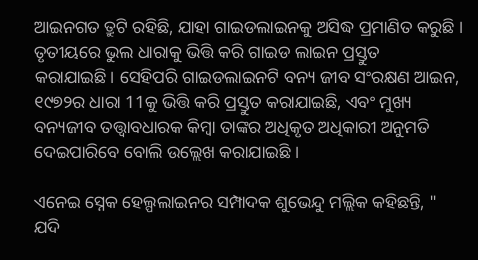ଆଇନଗତ ତ୍ରୁଟି ରହିଛି, ଯାହା ଗାଇଡଲାଇନକୁ ଅସିଦ୍ଧ ପ୍ରମାଣିତ କରୁଛି । ତୃତୀୟରେ ଭୁଲ ଧାରାକୁ ଭିତ୍ତି କରି ଗାଇଡ ଲାଇନ ପ୍ରସ୍ତୁତ କରାଯାଇଛି। ସେହିପରି ଗାଇଡଲାଇନଟି ବନ୍ୟ ଜୀବ ସଂରକ୍ଷଣ ଆଇନ, ୧୯୭୨ର ଧାରା 11କୁ ଭିତ୍ତି କରି ପ୍ରସ୍ତୁତ କରାଯାଇଛି, ଏବଂ ମୁଖ୍ୟ ବନ୍ୟଜୀବ ତତ୍ତ୍ଵାବଧାରକ କିମ୍ବା ତାଙ୍କର ଅଧିକୃତ ଅଧିକାରୀ ଅନୁମତି ଦେଇପାରିବେ ବୋଲି ଉଲ୍ଲେଖ କରାଯାଇଛି ।

ଏନେଇ ସ୍ନେକ ହେଲ୍ପଲାଇନର ସମ୍ପାଦକ ଶୁଭେନ୍ଦୁ ମଲ୍ଲିକ କହିଛନ୍ତି, " ଯଦି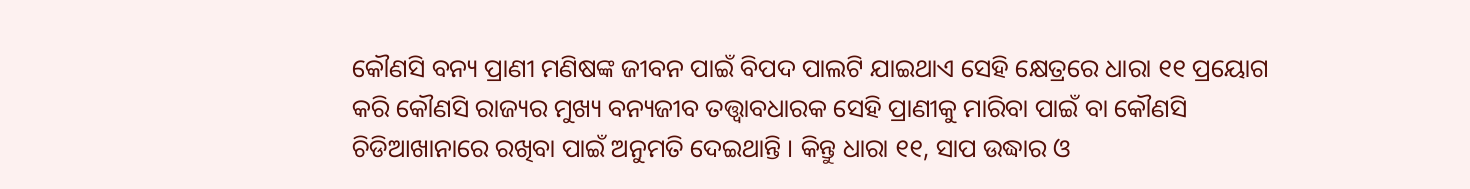କୌଣସି ବନ୍ୟ ପ୍ରାଣୀ ମଣିଷଙ୍କ ଜୀବନ ପାଇଁ ବିପଦ ପାଲଟି ଯାଇଥାଏ ସେହି କ୍ଷେତ୍ରରେ ଧାରା ୧୧ ପ୍ରୟୋଗ କରି କୌଣସି ରାଜ୍ୟର ମୁଖ୍ୟ ବନ୍ୟଜୀବ ତତ୍ତ୍ଵାବଧାରକ ସେହି ପ୍ରାଣୀକୁ ମାରିବା ପାଇଁ ବା କୌଣସି ଚିଡିଆଖାନାରେ ରଖିବା ପାଇଁ ଅନୁମତି ଦେଇଥାନ୍ତି । କିନ୍ତୁ ଧାରା ୧୧, ସାପ ଉଦ୍ଧାର ଓ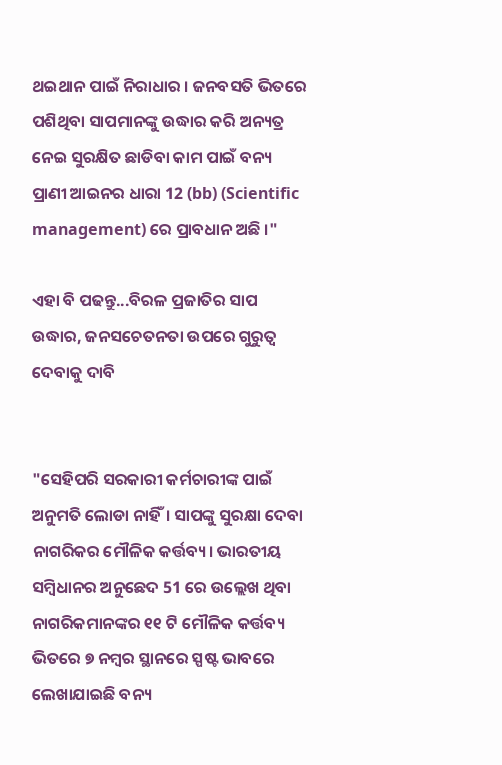ଥଇଥାନ ପାଇଁ ନିରାଧାର । ଜନବସତି ଭିତରେ ପଶିଥିବା ସାପମାନଙ୍କୁ ଉଦ୍ଧାର କରି ଅନ୍ୟତ୍ର ନେଇ ସୁରକ୍ଷିତ ଛାଡିବା କାମ ପାଇଁ ବନ୍ୟ ପ୍ରାଣୀ ଆଇନର ଧାରା 12 (bb) (Scientific management) ରେ ପ୍ରାବଧାନ ଅଛି ।"

ଏହା ବି ପଢନ୍ତୁ...ବିରଳ ପ୍ରଜାତିର ସାପ ଉଦ୍ଧାର, ଜନସଚେତନତା ଉପରେ ଗୁରୁତ୍ବ ଦେବାକୁ ଦାବି


"ସେହିପରି ସରକାରୀ କର୍ମଚାରୀଙ୍କ ପାଇଁ ଅନୁମତି ଲୋଡା ନାହିଁ। ସାପଙ୍କୁ ସୁରକ୍ଷା ଦେବା ନାଗରିକର ମୌଳିକ କର୍ତ୍ତବ୍ୟ। ଭାରତୀୟ ସମ୍ବିଧାନର ଅନୁଛେଦ 51 ରେ ଉଲ୍ଲେଖ ଥିବା ନାଗରିକମାନଙ୍କର ୧୧ ଟି ମୌଳିକ କର୍ତ୍ତବ୍ୟ ଭିତରେ ୭ ନମ୍ବର ସ୍ଥାନରେ ସ୍ପଷ୍ଟ ଭାବରେ ଲେଖାଯାଇଛି ବନ୍ୟ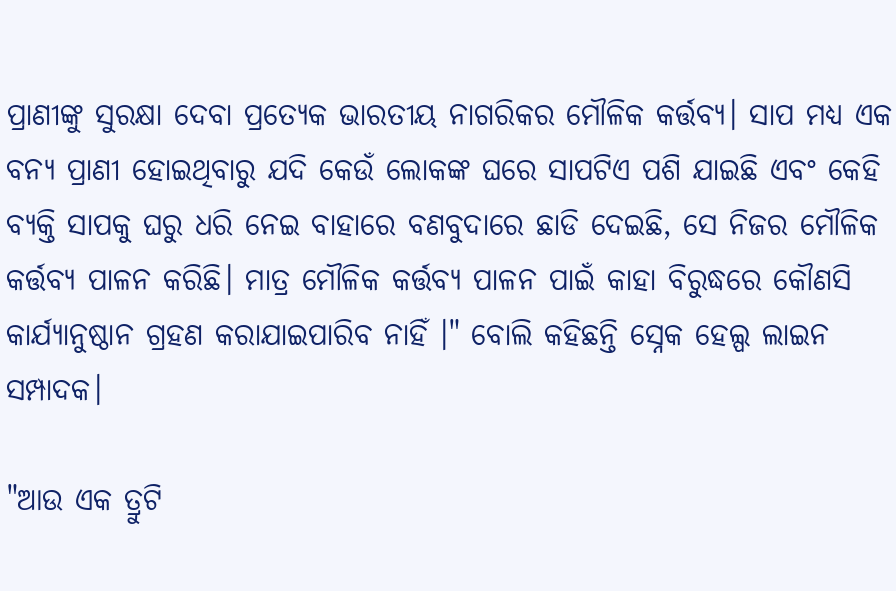ପ୍ରାଣୀଙ୍କୁ ସୁରକ୍ଷା ଦେବା ପ୍ରତ୍ୟେକ ଭାରତୀୟ ନାଗରିକର ମୌଳିକ କର୍ତ୍ତବ୍ୟ। ସାପ ମଧ୍ୟ ଏକ ବନ୍ୟ ପ୍ରାଣୀ ହୋଇଥିବାରୁ ଯଦି କେଉଁ ଲୋକଙ୍କ ଘରେ ସାପଟିଏ ପଶି ଯାଇଛି ଏବଂ କେହି ବ୍ୟକ୍ତି ସାପକୁ ଘରୁ ଧରି ନେଇ ବାହାରେ ବଣବୁଦାରେ ଛାଡି ଦେଇଛି, ସେ ନିଜର ମୌଳିକ କର୍ତ୍ତବ୍ୟ ପାଳନ କରିଛି। ମାତ୍ର ମୌଳିକ କର୍ତ୍ତବ୍ୟ ପାଳନ ପାଇଁ କାହା ବିରୁଦ୍ଧରେ କୌଣସି କାର୍ଯ୍ୟାନୁଷ୍ଠାନ ଗ୍ରହଣ କରାଯାଇପାରିବ ନାହିଁ ।" ବୋଲି କହିଛନ୍ତି ସ୍ନେକ ହେଲ୍ପ ଲାଇନ ସମ୍ପାଦକ।

"ଆଉ ଏକ ତ୍ରୁଟି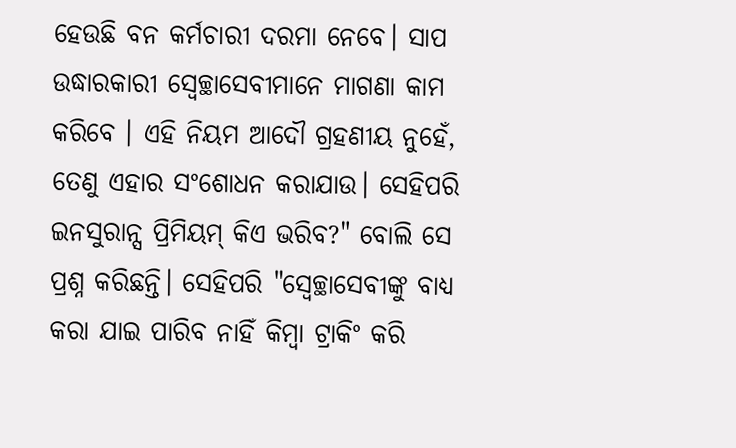ହେଉଛି ବନ କର୍ମଚାରୀ ଦରମା ନେବେ। ସାପ ଉଦ୍ଧାରକାରୀ ସ୍ବେଚ୍ଛାସେବୀମାନେ ମାଗଣା କାମ କରିବେ । ଏହି ନିୟମ ଆଦୌ ଗ୍ରହଣୀୟ ନୁହେଁ, ତେଣୁ ଏହାର ସଂଶୋଧନ କରାଯାଉ। ସେହିପରି ଇନସୁରାନ୍ସ ପ୍ରିମିୟମ୍ କିଏ ଭରିବ?" ବୋଲି ସେ ପ୍ରଶ୍ନ କରିଛନ୍ତି। ସେହିପରି "ସ୍ୱେଚ୍ଛାସେବୀଙ୍କୁ ବାଧ୍ୟ କରା ଯାଇ ପାରିବ ନାହିଁ କିମ୍ବା ଟ୍ରାକିଂ କରି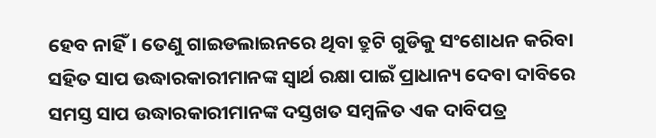ହେବ ନାହିଁ। ତେଣୁ ଗାଇଡଲାଇନରେ ଥିବା ତ୍ରୁଟି ଗୁଡିକୁ ସଂଶୋଧନ କରିବା ସହିତ ସାପ ଉଦ୍ଧାରକାରୀମାନଙ୍କ ସ୍ଵାର୍ଥ ରକ୍ଷା ପାଇଁ ପ୍ରାଧାନ୍ୟ ଦେବା ଦାବିରେ ସମସ୍ତ ସାପ ଉଦ୍ଧାରକାରୀମାନଙ୍କ ଦସ୍ତଖତ ସମ୍ବଳିତ ଏକ ଦାବିପତ୍ର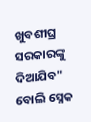ଖୁବଶୀଘ୍ର ସରକାରଙ୍କୁ ଦିଆଯିବ" ବୋଲି ସ୍ନେକ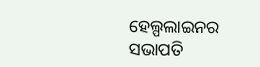ହେଲ୍ପଲାଇନର ସଭାପତି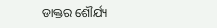ଡାକ୍ତର ଶୌର୍ଯ୍ୟ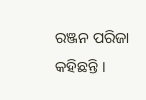ରଞ୍ଜନ ପରିଜା କହିଛନ୍ତି ।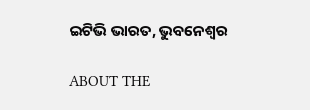ଇଟିଭି ଭାରତ, ଭୁବନେଶ୍ବର

ABOUT THE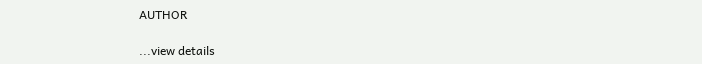AUTHOR

...view details